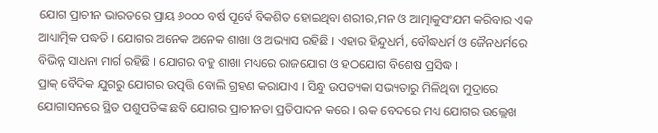ଯୋଗ ପ୍ରାଚୀନ ଭାରତରେ ପ୍ରାୟ ୬୦୦୦ ବର୍ଷ ପୂର୍ବେ ବିକଶିତ ହୋଇଥିବା ଶରୀର,ମନ ଓ ଆତ୍ମାକୁସଂଯମ କରିବାର ଏକ ଆଧ୍ୟାତ୍ମିକ ପଦ୍ଧତି । ଯୋଗର ଅନେକ ଅନେକ ଶାଖା ଓ ଅଭ୍ୟାସ ରହିଛି । ଏହାର ହିନ୍ଦୁଧର୍ମ, ବୌଦ୍ଧଧର୍ମ ଓ ଜୈନଧର୍ମରେ ବିଭିନ୍ନ ସାଧନା ମାର୍ଗ ରହିଛି । ଯୋଗର ବହୁ ଶାଖା ମଧ୍ୟରେ ରାଜଯୋଗ ଓ ହଠଯୋଗ ବିଶେଷ ପ୍ରସିଦ୍ଧ ।
ପ୍ରାକ୍ ବୈଦିକ ଯୁଗରୁ ଯୋଗର ଉତ୍ପତ୍ତି ବୋଲି ଗ୍ରହଣ କରାଯାଏ । ସିନ୍ଧୁ ଉପତ୍ୟକା ସଭ୍ୟତାରୁ ମିଳିଥିବା ମୁଦ୍ରାରେ ଯୋଗାସନରେ ସ୍ଥିତ ପଶୁପତିଙ୍କ ଛବି ଯୋଗର ପ୍ରାଚୀନତା ପ୍ରତିପାଦନ କରେ । ଋକ ବେଦରେ ମଧ୍ୟ ଯୋଗର ଉଲ୍ଲେଖ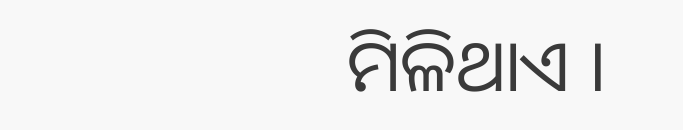ମିଳିଥାଏ ।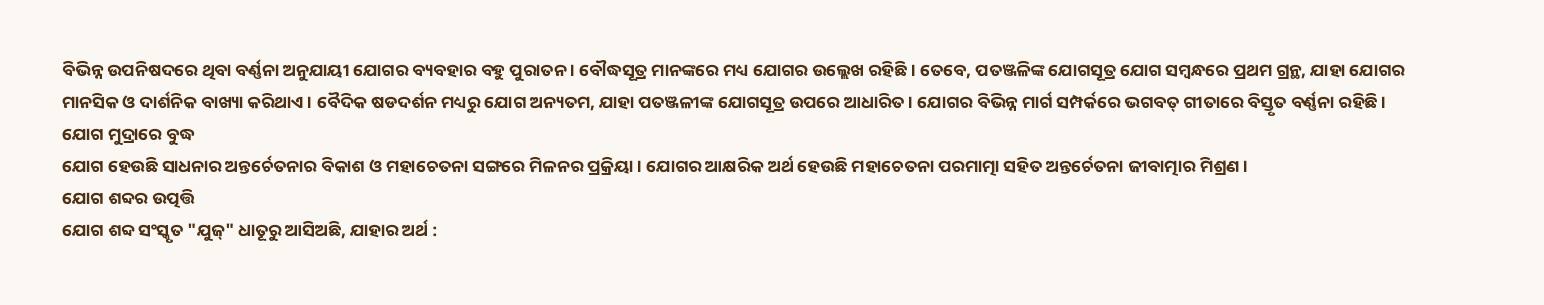ବିଭିନ୍ନ ଉପନିଷଦରେ ଥିବା ବର୍ଣ୍ଣନା ଅନୁଯାୟୀ ଯୋଗର ବ୍ୟବହାର ବହୁ ପୁରାତନ । ବୌଦ୍ଧସୂତ୍ର ମାନଙ୍କରେ ମଧ୍ୟ ଯୋଗର ଉଲ୍ଲେଖ ରହିଛି । ତେବେ, ପତଞ୍ଜଳିଙ୍କ ଯୋଗସୂତ୍ର ଯୋଗ ସମ୍ବନ୍ଧରେ ପ୍ରଥମ ଗ୍ରନ୍ଥ, ଯାହା ଯୋଗର ମାନସିକ ଓ ଦାର୍ଶନିକ ବାଖ୍ୟା କରିଥାଏ । ବୈଦିକ ଷଡଦର୍ଶନ ମଧ୍ୟରୁ ଯୋଗ ଅନ୍ୟତମ, ଯାହା ପତଞ୍ଜଳୀଙ୍କ ଯୋଗସୂତ୍ର ଉପରେ ଆଧାରିତ । ଯୋଗର ବିଭିନ୍ନ ମାର୍ଗ ସମ୍ପର୍କରେ ଭଗବତ୍ ଗୀତାରେ ବିସ୍ତୃତ ବର୍ଣ୍ଣନା ରହିଛି ।
ଯୋଗ ମୁଦ୍ରାରେ ବୁଦ୍ଧ
ଯୋଗ ହେଉଛି ସାଧନାର ଅନ୍ତର୍ଚେତନାର ବିକାଶ ଓ ମହାଚେତନା ସଙ୍ଗରେ ମିଳନର ପ୍ରକ୍ରିୟା । ଯୋଗର ଆକ୍ଷରିକ ଅର୍ଥ ହେଉଛି ମହାଚେତନା ପରମାତ୍ମା ସହିତ ଅନ୍ତର୍ଚେତନା ଜୀବାତ୍ମାର ମିଶ୍ରଣ ।
ଯୋଗ ଶବ୍ଦର ଉତ୍ପତ୍ତି
ଯୋଗ ଶବ୍ଦ ସଂସ୍କୃତ "ଯୁଜ୍" ଧାତୂରୁ ଆସିଅଛି, ଯାହାର ଅର୍ଥ :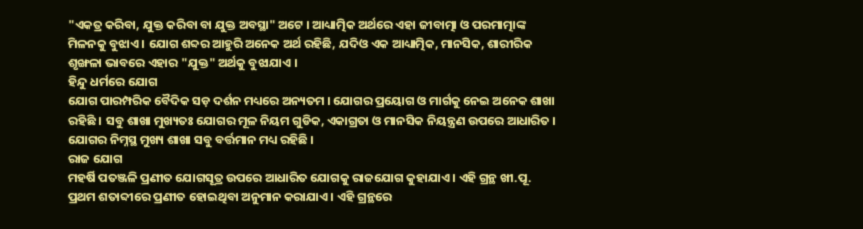"ଏକତ୍ର କରିବା, ଯୁକ୍ତ କରିବା ବା ଯୁକ୍ତ ଅବସ୍ଥା" ଅଟେ । ଆଧ୍ୟାତ୍ମିକ ଅର୍ଥରେ ଏହା ଜୀବାତ୍ମା ଓ ପରମାତ୍ମାଙ୍କ ମିଳନକୁ ବୁଝାଏ । ଯୋଗ ଶବ୍ଦର ଆହୁରି ଅନେକ ଅର୍ଥ ରହିଛି, ଯଦିଓ ଏକ ଆଧ୍ୟାତ୍ମିକ, ମାନସିକ, ଶାରୀରିକ ଶୃଙ୍ଖଳା ଭାବରେ ଏହାର "ଯୁକ୍ତ" ଅର୍ଥକୁ ବୁଝାଯାଏ ।
ହିନ୍ଦୁ ଧର୍ମରେ ଯୋଗ
ଯୋଗ ପାରମ୍ପରିକ ବୈଦିକ ସଡ଼ ଦର୍ଶନ ମଧ୍ୟରେ ଅନ୍ୟତମ । ଯୋଗର ପ୍ରୟୋଗ ଓ ମାର୍ଗକୁ ନେଇ ଅନେକ ଶାଖା ରହିଛି । ସବୁ ଶାଖା ମୁଖ୍ୟତଃ ଯୋଗର ମୂଳ ନିୟମ ଗୁଡିକ, ଏକାଗ୍ରତା ଓ ମାନସିକ ନିୟନ୍ତ୍ରଣ ଉପରେ ଆଧାରିତ । ଯୋଗର ନିମ୍ନସ୍ଥ ମୁଖ୍ୟ ଶାଖା ସବୁ ବର୍ତ୍ତମାନ ମଧ୍ୟ ରହିଛି ।
ରାଜ ଯୋଗ
ମହର୍ଷି ପତଞ୍ଜଳି ପ୍ରଣୀତ ଯୋଗସୂତ୍ର ଉପରେ ଆଧାରିତ ଯୋଗକୁ ରାଜଯୋଗ କୁହାଯାଏ । ଏହି ଗ୍ରନ୍ଥ ଖୀ.ପୂ. ପ୍ରଥମ ଶତାବ୍ଦୀରେ ପ୍ରଣୀତ ହୋଇଥିବା ଅନୁମାନ କରାଯାଏ । ଏହି ଗ୍ରନ୍ଥରେ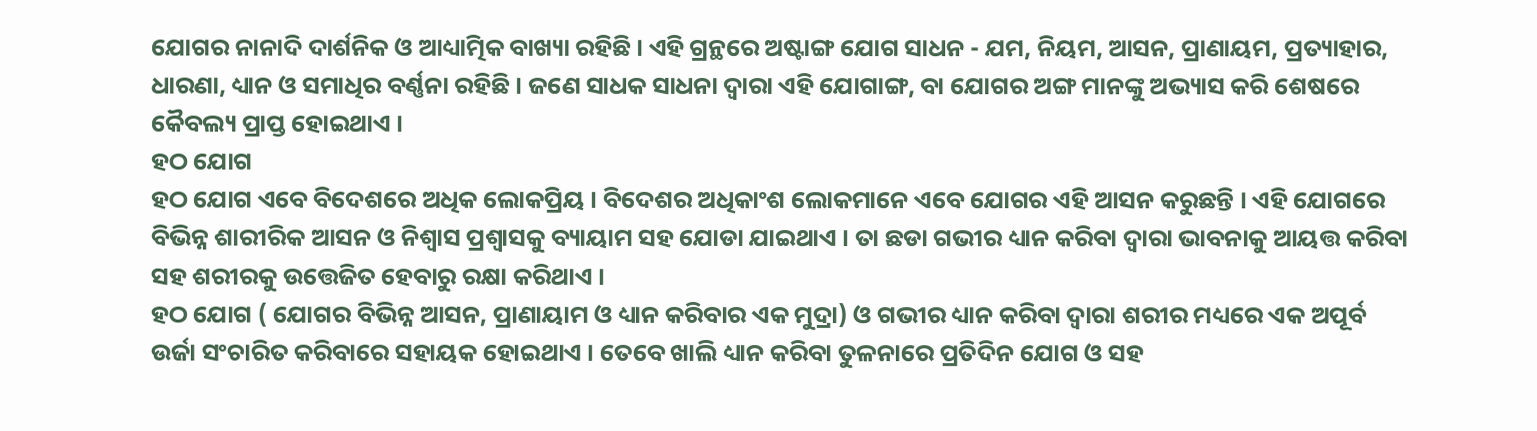ଯୋଗର ନାନାଦି ଦାର୍ଶନିକ ଓ ଆଧ୍ୟାତ୍ମିକ ବାଖ୍ୟା ରହିଛି । ଏହି ଗ୍ରନ୍ଥରେ ଅଷ୍ଟାଙ୍ଗ ଯୋଗ ସାଧନ - ଯମ, ନିୟମ, ଆସନ, ପ୍ରାଣାୟମ, ପ୍ରତ୍ୟାହାର, ଧାରଣା, ଧ୍ୟାନ ଓ ସମାଧିର ବର୍ଣ୍ଣନା ରହିଛି । ଜଣେ ସାଧକ ସାଧନା ଦ୍ବାରା ଏହି ଯୋଗାଙ୍ଗ, ବା ଯୋଗର ଅଙ୍ଗ ମାନଙ୍କୁ ଅଭ୍ୟାସ କରି ଶେଷରେ କୈବଲ୍ୟ ପ୍ରାପ୍ତ ହୋଇଥାଏ ।
ହଠ ଯୋଗ
ହଠ ଯୋଗ ଏବେ ବିଦେଶରେ ଅଧିକ ଲୋକପ୍ରିୟ । ବିଦେଶର ଅଧିକାଂଶ ଲୋକମାନେ ଏବେ ଯୋଗର ଏହି ଆସନ କରୁଛନ୍ତି । ଏହି ଯୋଗରେ ବିଭିନ୍ନ ଶାରୀରିକ ଆସନ ଓ ନିଶ୍ୱାସ ପ୍ରଶ୍ୱାସକୁ ବ୍ୟାୟାମ ସହ ଯୋଡା ଯାଇଥାଏ । ତା ଛଡା ଗଭୀର ଧ୍ୟାନ କରିବା ଦ୍ୱାରା ଭାବନାକୁ ଆୟତ୍ତ କରିବା ସହ ଶରୀରକୁ ଉତ୍ତେଜିତ ହେବାରୁ ରକ୍ଷା କରିଥାଏ ।
ହଠ ଯୋଗ ( ଯୋଗର ବିଭିନ୍ନ ଆସନ, ପ୍ରାଣାୟାମ ଓ ଧ୍ୟାନ କରିବାର ଏକ ମୁଦ୍ରା) ଓ ଗଭୀର ଧ୍ୟାନ କରିବା ଦ୍ୱାରା ଶରୀର ମଧ୍ୟରେ ଏକ ଅପୂର୍ବ ଉର୍ଜା ସଂଚାରିତ କରିବାରେ ସହାୟକ ହୋଇଥାଏ । ତେବେ ଖାଲି ଧ୍ୟାନ କରିବା ତୁଳନାରେ ପ୍ରତିଦିନ ଯୋଗ ଓ ସହ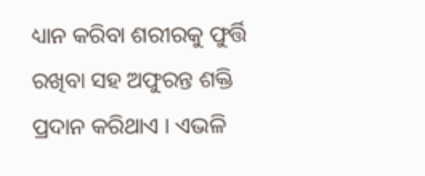ଧ୍ୟାନ କରିବା ଶରୀରକୁ ଫୁର୍ତ୍ତି ରଖିବା ସହ ଅଫୁରନ୍ତ ଶକ୍ତି ପ୍ରଦାନ କରିଥାଏ । ଏଭଳି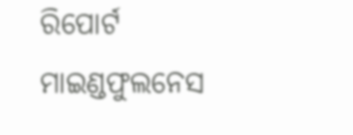ରିପୋର୍ଟ ମାଇଣ୍ଡଫୁଲନେସ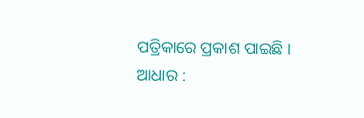ପତ୍ରିକାରେ ପ୍ରକାଶ ପାଇଛି ।
ଆଧାର :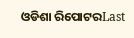ଓଡିଶା ରିପୋଟରLast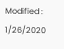Modified : 1/26/2020